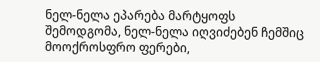ნელ-ნელა ეპარება მარტყოფს შემოდგომა, ნელ-ნელა იღვიძებენ ჩემშიც მოოქროსფრო ფერები,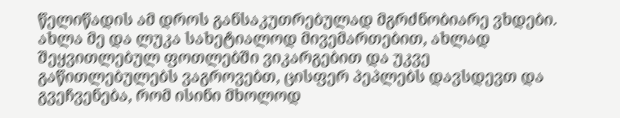წელიწადის ამ დროს განსაკუთრებულად მგრძნობიარე ვხდები. ახლა მე და ლუკა სახეტიალოდ მივემართებით, ახლად შეყვითლებულ ფოთლებში ვიკარგებით და უკვე გაწითლებულებს ვაგროვებთ, ცისფერ პეპლებს დავსდევთ და გვეჩვენება, რომ ისინი მხოლოდ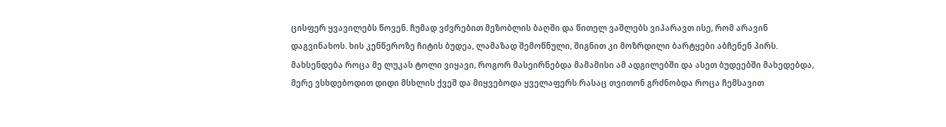ცისფერ ყვავილებს წოვენ. ჩუმად ვძვრებით მეზობლის ბაღში და წითელ ვაშლებს ვიპარავთ ისე, რომ არავინ დაგვინახოს. ხის კენწეროზე ჩიტის ბუდეა, ლამაზად შემოწნული, შიგნით კი მოზრდილი ბარტყები აბჩენენ პირს. მახსენდება როცა მე ლუკას ტოლი ვიყავი, როგორ მასეირნებდა მამამისი ამ ადგილებში და ასეთ ბუდეებში მახედებდა, მერე ვსხდებოდით დიდი მსხლის ქვეშ და მიყვებოდა ყველაფერს რასაც თვითონ გრძნობდა როცა ჩემსავით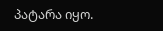პატარა იყო.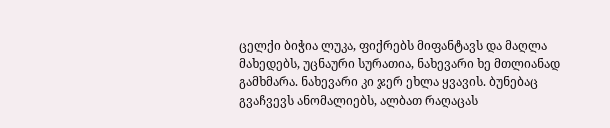ცელქი ბიჭია ლუკა, ფიქრებს მიფანტავს და მაღლა მახედებს, უცნაური სურათია, ნახევარი ხე მთლიანად გამხმარა. ნახევარი კი ჯერ ეხლა ყვავის. ბუნებაც გვაჩვევს ანომალიებს, ალბათ რაღაცას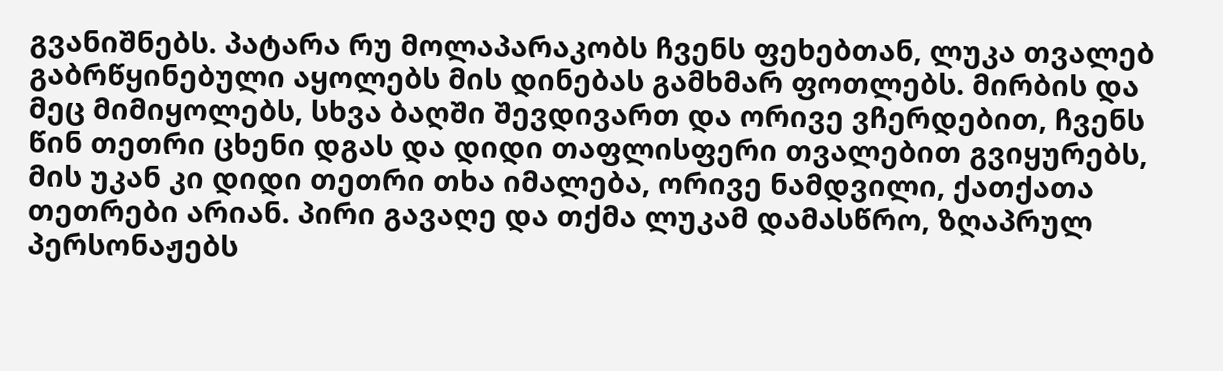გვანიშნებს. პატარა რუ მოლაპარაკობს ჩვენს ფეხებთან, ლუკა თვალებ გაბრწყინებული აყოლებს მის დინებას გამხმარ ფოთლებს. მირბის და მეც მიმიყოლებს, სხვა ბაღში შევდივართ და ორივე ვჩერდებით, ჩვენს წინ თეთრი ცხენი დგას და დიდი თაფლისფერი თვალებით გვიყურებს, მის უკან კი დიდი თეთრი თხა იმალება, ორივე ნამდვილი, ქათქათა თეთრები არიან. პირი გავაღე და თქმა ლუკამ დამასწრო, ზღაპრულ პერსონაჟებს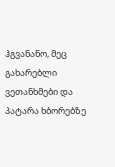ჰგვანანო, მეც გახარებლი ვეთანხმები და პატარა ხბორებზე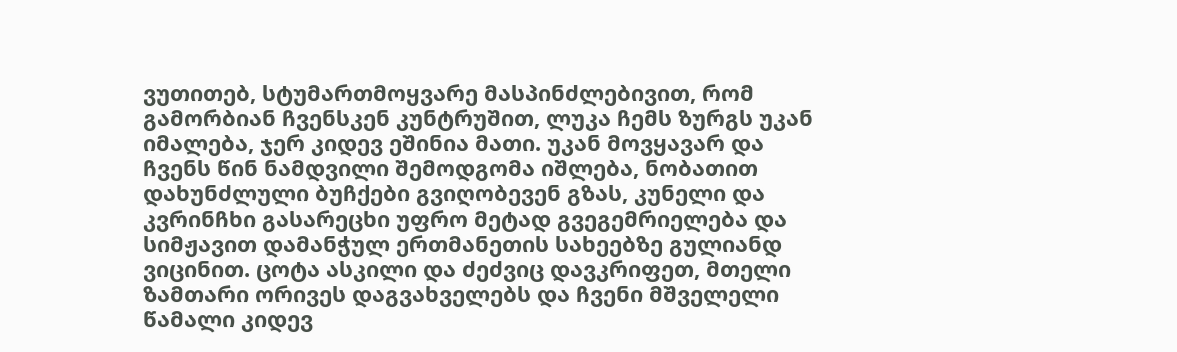ვუთითებ, სტუმართმოყვარე მასპინძლებივით, რომ გამორბიან ჩვენსკენ კუნტრუშით, ლუკა ჩემს ზურგს უკან იმალება, ჯერ კიდევ ეშინია მათი. უკან მოვყავარ და ჩვენს წინ ნამდვილი შემოდგომა იშლება, ნობათით დახუნძლული ბუჩქები გვიღობევენ გზას, კუნელი და კვრინჩხი გასარეცხი უფრო მეტად გვეგემრიელება და სიმჟავით დამანჭულ ერთმანეთის სახეებზე გულიანდ ვიცინით. ცოტა ასკილი და ძეძვიც დავკრიფეთ, მთელი ზამთარი ორივეს დაგვახველებს და ჩვენი მშველელი წამალი კიდევ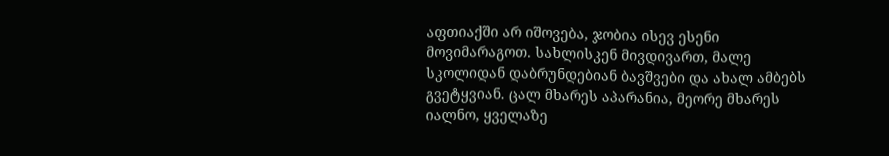აფთიაქში არ იშოვება, ჯობია ისევ ესენი მოვიმარაგოთ. სახლისკენ მივდივართ, მალე სკოლიდან დაბრუნდებიან ბავშვები და ახალ ამბებს გვეტყვიან. ცალ მხარეს აპარანია, მეორე მხარეს იალნო, ყველაზე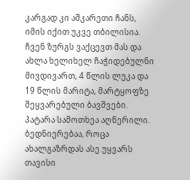კარგად კი აშკარეთი ჩანს, იმის იქით უკვე თბილისია. ჩვენ ზურგს ვაქცევთ მას და ახლა ხელიხელ ჩაჭიდებულნი მივდივართ, 4 წლის ლუკა და 19 წლის მარიტა, მარტყოფზე შეყვარებული ბავშვები.
პატარა სამოთხეა აღწერილი. ბედნიერებაა, როცა ახალგაზრდას ასე უყვარს თავისი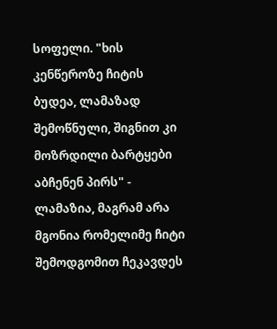სოფელი. "ხის კენწეროზე ჩიტის ბუდეა, ლამაზად შემოწნული, შიგნით კი მოზრდილი ბარტყები აბჩენენ პირს" - ლამაზია, მაგრამ არა მგონია რომელიმე ჩიტი შემოდგომით ჩეკავდეს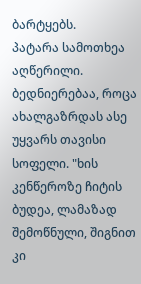ბარტყებს.
პატარა სამოთხეა აღწერილი. ბედნიერებაა, როცა ახალგაზრდას ასე უყვარს თავისი სოფელი. "ხის კენწეროზე ჩიტის ბუდეა, ლამაზად შემოწნული, შიგნით კი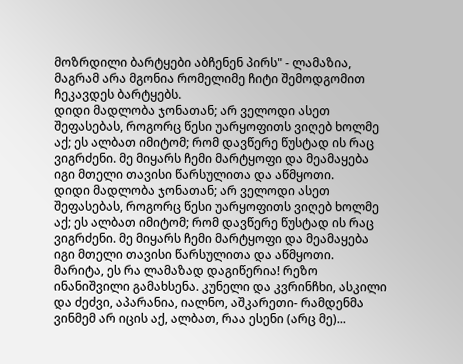მოზრდილი ბარტყები აბჩენენ პირს" - ლამაზია, მაგრამ არა მგონია რომელიმე ჩიტი შემოდგომით ჩეკავდეს ბარტყებს.
დიდი მადლობა ჯონათან; არ ველოდი ასეთ შეფასებას, როგორც წესი უარყოფითს ვიღებ ხოლმე აქ; ეს ალბათ იმიტომ; რომ დავწერე წუსტად ის რაც ვიგრძენი. მე მიყარს ჩემი მარტყოფი და მეამაყება იგი მთელი თავისი წარსულითა და აწმყოთი.
დიდი მადლობა ჯონათან; არ ველოდი ასეთ შეფასებას, როგორც წესი უარყოფითს ვიღებ ხოლმე აქ; ეს ალბათ იმიტომ; რომ დავწერე წუსტად ის რაც ვიგრძენი. მე მიყარს ჩემი მარტყოფი და მეამაყება იგი მთელი თავისი წარსულითა და აწმყოთი.
მარიტა, ეს რა ლამაზად დაგიწერია! რეზო ინანიშვილი გამახსენა. კუნელი და კვრინჩხი, ასკილი და ძეძვი, აპარანია, იალნო, აშკარეთი- რამდენმა ვინმემ არ იცის აქ, ალბათ, რაა ესენი (არც მე)...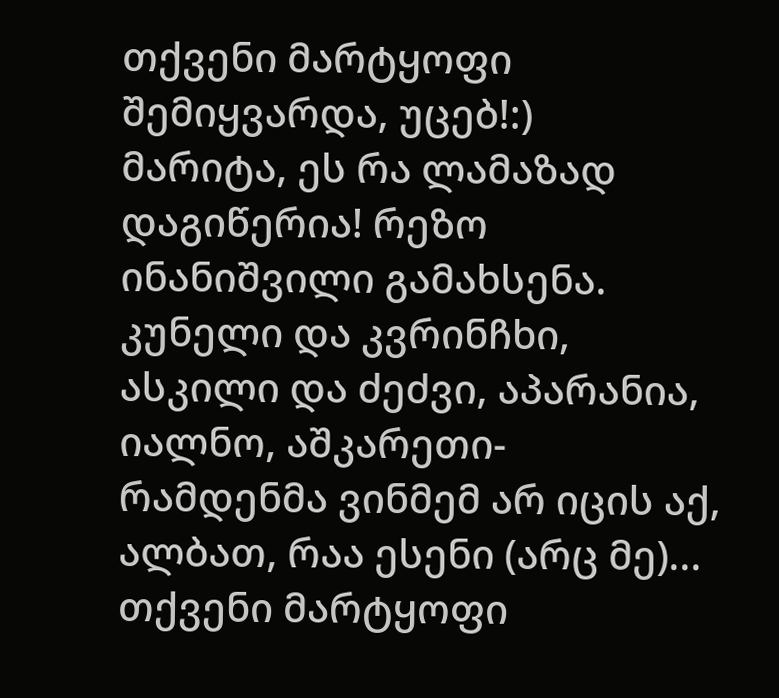თქვენი მარტყოფი შემიყვარდა, უცებ!:)
მარიტა, ეს რა ლამაზად დაგიწერია! რეზო ინანიშვილი გამახსენა. კუნელი და კვრინჩხი, ასკილი და ძეძვი, აპარანია, იალნო, აშკარეთი- რამდენმა ვინმემ არ იცის აქ, ალბათ, რაა ესენი (არც მე)... თქვენი მარტყოფი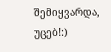შემიყვარდა, უცებ!:)